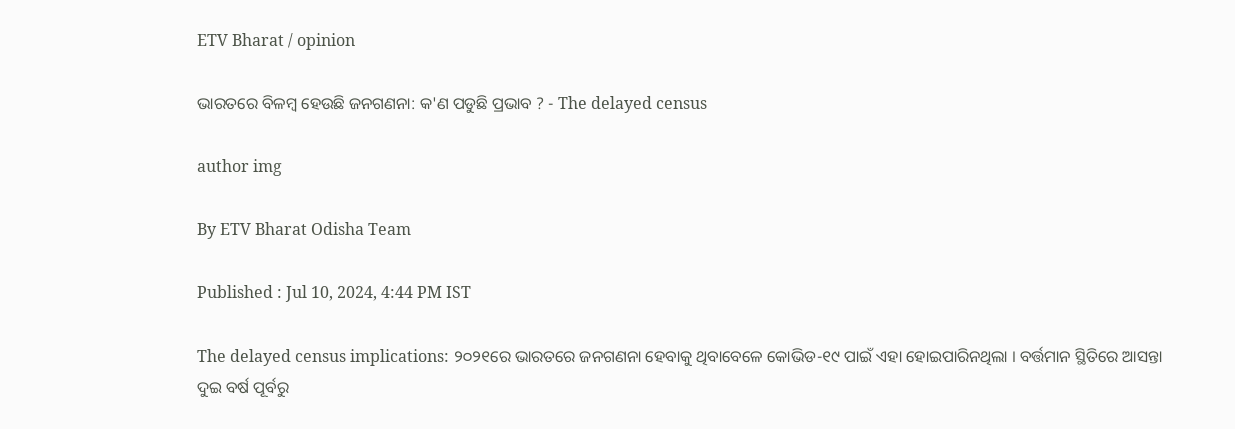ETV Bharat / opinion

ଭାରତରେ ବିଳମ୍ବ ହେଉଛି ଜନଗଣନା: କ'ଣ ପଡୁଛି ପ୍ରଭାବ ? - The delayed census

author img

By ETV Bharat Odisha Team

Published : Jul 10, 2024, 4:44 PM IST

The delayed census implications: ୨୦୨୧ରେ ଭାରତରେ ଜନଗଣନା ହେବାକୁ ଥିବାବେଳେ କୋଭିଡ-୧୯ ପାଇଁ ଏହା ହୋଇପାରିନଥିଲା । ବର୍ତ୍ତମାନ ସ୍ଥିତିରେ ଆସନ୍ତା ଦୁଇ ବର୍ଷ ପୂର୍ବରୁ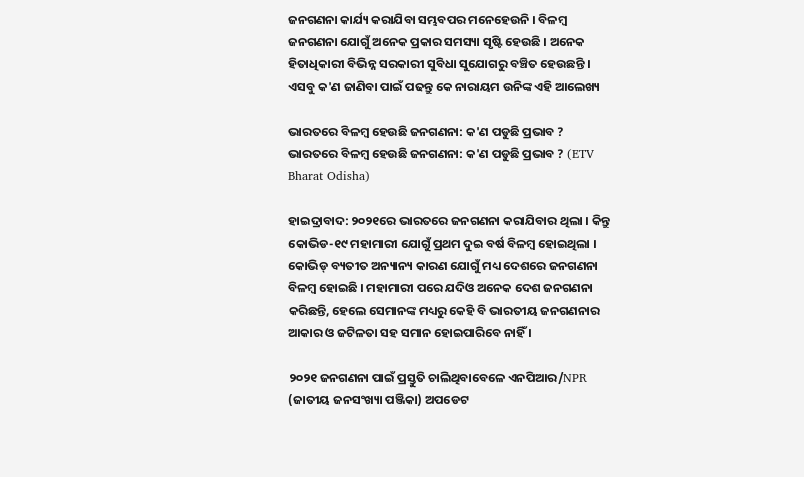ଜନଗଣନା କାର୍ଯ୍ୟ କରାଯିବା ସମ୍ଭବପର ମନେହେଉନି । ବିଳମ୍ବ ଜନଗଣନା ଯୋଗୁଁ ଅନେକ ପ୍ରକାର ସମସ୍ୟା ସୃଷ୍ଟି ହେଉଛି । ଅନେକ ହିତାଧିକାରୀ ବିଭିନ୍ନ ସରକାରୀ ସୁବିଧା ସୁଯୋଗରୁ ବଞ୍ଚିତ ହେଉଛନ୍ତି । ଏସବୁ କ'ଣ ଜାଣିବା ପାଇଁ ପଢନ୍ତୁ କେ ନାରାୟମ ଉନିଙ୍କ ଏହି ଆଲେଖ୍ୟ

ଭାରତରେ ବିଳମ୍ବ ହେଉଛି ଜନଗଣନା: କ'ଣ ପଡୁଛି ପ୍ରଭାବ ?
ଭାରତରେ ବିଳମ୍ବ ହେଉଛି ଜନଗଣନା: କ'ଣ ପଡୁଛି ପ୍ରଭାବ ? (ETV Bharat Odisha)

ହାଇଦ୍ରାବାଦ: ୨୦୨୧ରେ ଭାରତରେ ଜନଗଣନା କରାଯିବାର ଥିଲା । କିନ୍ତୁ କୋଭିଡ-୧୯ ମହାମାରୀ ଯୋଗୁଁ ପ୍ରଥମ ଦୁଇ ବର୍ଷ ବିଳମ୍ବ ହୋଇଥିଲା । କୋଭିଡ୍ ବ୍ୟତୀତ ଅନ୍ୟାନ୍ୟ କାରଣ ଯୋଗୁଁ ମଧ୍ୟ ଦେଶରେ ଜନଗଣନା ବିଳମ୍ବ ହୋଇଛି । ମହାମାରୀ ପରେ ଯଦିଓ ଅନେକ ଦେଶ ଜନଗଣନା କରିଛନ୍ତି, ହେଲେ ସେମାନଙ୍କ ମଧ୍ୟରୁ କେହି ବି ଭାରତୀୟ ଜନଗଣନାର ଆକାର ଓ ଜଟିଳତା ସହ ସମାନ ହୋଇପାରିବେ ନାହିଁ ।

୨୦୨୧ ଜନଗଣନା ପାଇଁ ପ୍ରସ୍ତୁତି ଚାଲିଥିବାବେଳେ ଏନପିଆର/NPR (ଜାତୀୟ ଜନସଂଖ୍ୟା ପଞ୍ଜିକା) ଅପଡେଟ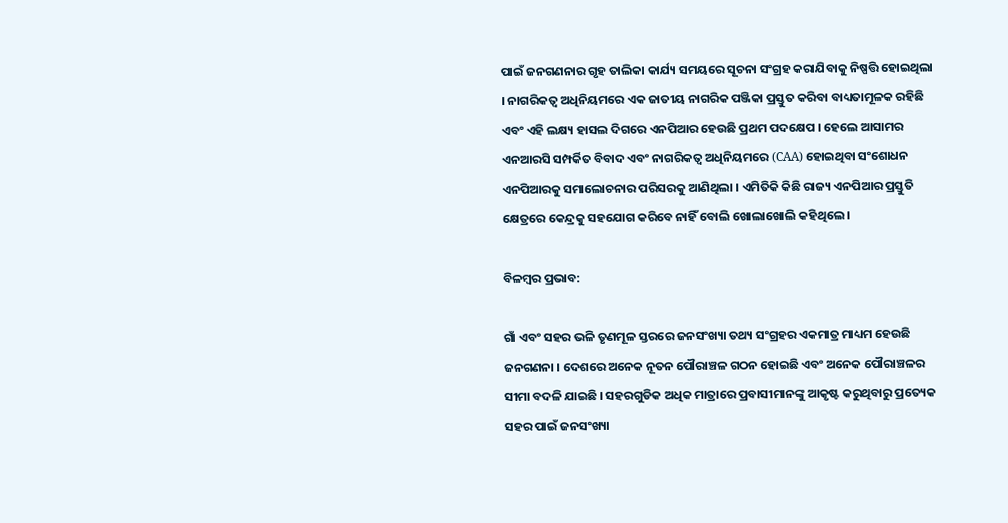ପାଇଁ ଜନଗଣନାର ଗୃହ ତାଲିକା କାର୍ଯ୍ୟ ସମୟରେ ସୂଚନା ସଂଗ୍ରହ କରାଯିବାକୁ ନିଷ୍ପତ୍ତି ହୋଇଥିଲା । ନାଗରିକତ୍ବ ଅଧିନିୟମରେ ଏକ ଜାତୀୟ ନାଗରିକ ପଞ୍ଜିକା ପ୍ରସ୍ତୁତ କରିବା ବାଧ୍ୟତାମୂଳକ ରହିଛି ଏବଂ ଏହି ଲକ୍ଷ୍ୟ ହାସଲ ଦିଗରେ ଏନପିଆର ହେଉଛି ପ୍ରଥମ ପଦକ୍ଷେପ । ହେଲେ ଆସାମର ଏନଆରସି ସମ୍ପର୍କିତ ବିବାଦ ଏବଂ ନାଗରିକତ୍ବ ଅଧିନିୟମରେ (CAA) ହୋଇଥିବା ସଂଶୋଧନ ଏନପିଆରକୁ ସମାଲୋଚନାର ପରିସରକୁ ଆଣିଥିଲା । ଏମିତିକି କିଛି ରାଜ୍ୟ ଏନପିଆର ପ୍ରସ୍ତୁତି କ୍ଷେତ୍ରରେ କେନ୍ଦ୍ରକୁ ସହଯୋଗ କରିବେ ନାହିଁ ବୋଲି ଖୋଲାଖୋଲି କହିଥିଲେ ।

ବିଳମ୍ବର ପ୍ରଭାବ:

ଗାଁ ଏବଂ ସହର ଭଳି ତୃଣମୂଳ ସ୍ତରରେ ଜନସଂଖ୍ୟା ତଥ୍ୟ ସଂଗ୍ରହର ଏକମାତ୍ର ମାଧ୍ୟମ ହେଉଛି ଜନଗଣନା । ଦେଶରେ ଅନେକ ନୂତନ ପୌରାଞ୍ଚଳ ଗଠନ ହୋଇଛି ଏବଂ ଅନେକ ପୌରାଞ୍ଚଳର ସୀମା ବଦଳି ଯାଇଛି । ସହରଗୁଡିକ ଅଧିକ ମାତ୍ରାରେ ପ୍ରବାସୀମାନଙ୍କୁ ଆକୃଷ୍ଟ କରୁଥିବାରୁ ପ୍ରତ୍ୟେକ ସହର ପାଇଁ ଜନସଂଖ୍ୟା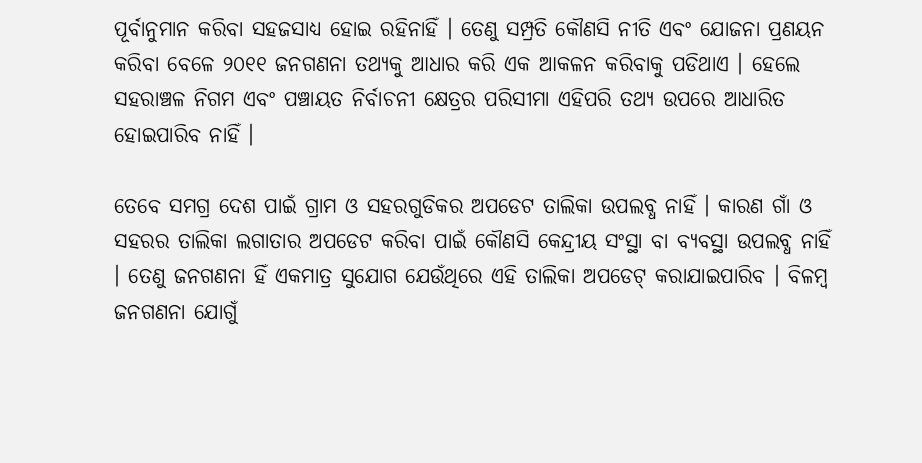ପୂର୍ବାନୁମାନ କରିବା ସହଜସାଧ୍ୟ ହୋଇ ରହିନାହିଁ । ତେଣୁ ସମ୍ପ୍ରତି କୌଣସି ନୀତି ଏବଂ ଯୋଜନା ପ୍ରଣୟନ କରିବା ବେଳେ ୨୦୧୧ ଜନଗଣନା ତଥ୍ୟକୁ ଆଧାର କରି ଏକ ଆକଳନ କରିବାକୁ ପଡିଥାଏ । ହେଲେ ସହରାଞ୍ଚଳ ନିଗମ ଏବଂ ପଞ୍ଚାୟତ ନିର୍ବାଚନୀ କ୍ଷେତ୍ରର ପରିସୀମା ଏହିପରି ତଥ୍ୟ ଉପରେ ଆଧାରିତ ହୋଇପାରିବ ନାହିଁ ।

ତେବେ ସମଗ୍ର ଦେଶ ପାଇଁ ଗ୍ରାମ ଓ ସହରଗୁଡିକର ଅପଡେଟ ତାଲିକା ଉପଲବ୍ଧ ନାହିଁ । କାରଣ ଗାଁ ଓ ସହରର ତାଲିକା ଲଗାତାର ଅପଡେଟ କରିବା ପାଇଁ କୌଣସି କେନ୍ଦ୍ରୀୟ ସଂସ୍ଥା ବା ବ୍ୟବସ୍ଥା ଉପଲବ୍ଧ ନାହିଁ । ତେଣୁ ଜନଗଣନା ହିଁ ଏକମାତ୍ର ସୁଯୋଗ ଯେଉଁଥିରେ ଏହି ତାଲିକା ଅପଡେଟ୍ କରାଯାଇପାରିବ । ବିଳମ୍ବ ଜନଗଣନା ଯୋଗୁଁ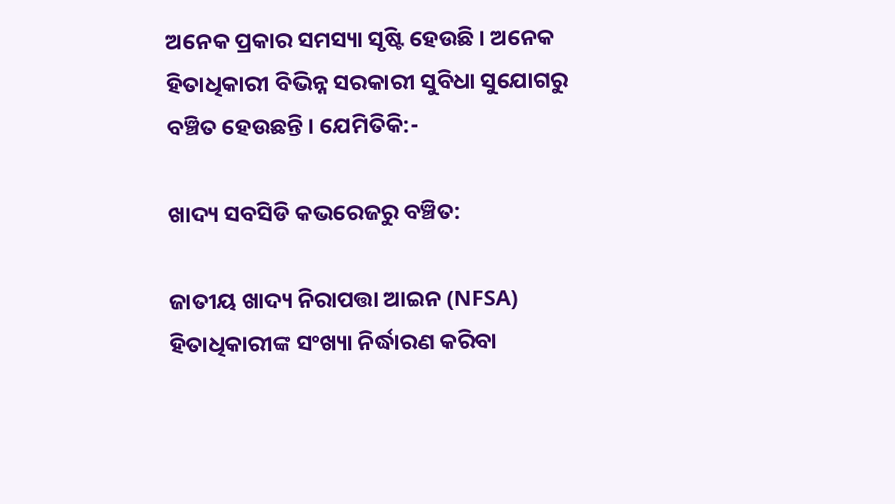ଅନେକ ପ୍ରକାର ସମସ୍ୟା ସୃଷ୍ଟି ହେଉଛି । ଅନେକ ହିତାଧିକାରୀ ବିଭିନ୍ନ ସରକାରୀ ସୁବିଧା ସୁଯୋଗରୁ ବଞ୍ଚିତ ହେଉଛନ୍ତି । ଯେମିତିକି:-

ଖାଦ୍ୟ ସବସିଡି କଭରେଜରୁ ବଞ୍ଚିତ:

ଜାତୀୟ ଖାଦ୍ୟ ନିରାପତ୍ତା ଆଇନ (NFSA) ହିତାଧିକାରୀଙ୍କ ସଂଖ୍ୟା ନିର୍ଦ୍ଧାରଣ କରିବା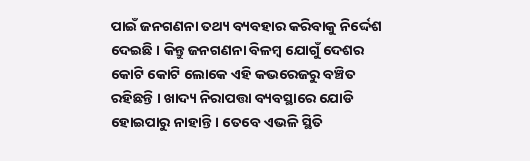ପାଇଁ ଜନଗଣନା ତଥ୍ୟ ବ୍ୟବହାର କରିବାକୁ ନିର୍ଦ୍ଦେଶ ଦେଇଛି । କିନ୍ତୁ ଜନଗଣନା ବିଳମ୍ବ ଯୋଗୁଁ ଦେଶର କୋଟି କୋଟି ଲୋକେ ଏହି କଭରେଜରୁ ବଞ୍ଚିତ ରହିଛନ୍ତି । ଖାଦ୍ୟ ନିରାପତ୍ତା ବ୍ୟବସ୍ଥାରେ ଯୋଡି ହୋଇପାରୁ ନାହାନ୍ତି । ତେବେ ଏଭଳି ସ୍ଥିତି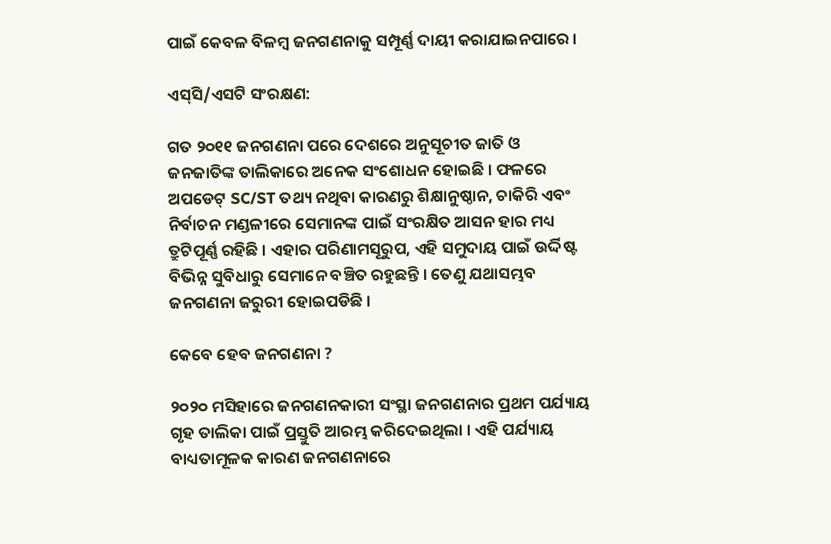ପାଇଁ କେବଳ ବିଳମ୍ବ ଜନଗଣନାକୁ ସମ୍ପୂର୍ଣ୍ଣ ଦାୟୀ କରାଯାଇନପାରେ ।

ଏସ୍‌ସି/ଏସଟି ସଂରକ୍ଷଣ:

ଗତ ୨୦୧୧ ଜନଗଣନା ପରେ ଦେଶରେ ଅନୁସୂଚୀତ ଜାତି ଓ ଜନଜାତିଙ୍କ ତାଲିକାରେ ଅନେକ ସଂଶୋଧନ ହୋଇଛି । ଫଳରେ ଅପଡେଟ୍ SC/ST ତଥ୍ୟ ନଥିବା କାରଣରୁ ଶିକ୍ଷାନୁଷ୍ଠାନ, ଚାକିରି ଏବଂ ନିର୍ବାଚନ ମଣ୍ଡଳୀରେ ସେମାନଙ୍କ ପାଇଁ ସଂରକ୍ଷିତ ଆସନ ହାର ମଧ୍ୟ ତ୍ରୁଟିପୂର୍ଣ୍ଣ ରହିଛି । ଏହାର ପରିଣାମସୂରୁପ, ଏହି ସମୁଦାୟ ପାଇଁ ଉର୍ଦ୍ଦିଷ୍ଟ ବିଭିନ୍ନ ସୁବିଧାରୁ ସେମାନେ ବଞ୍ଚିତ ରହୁଛନ୍ତି । ତେଣୁ ଯଥାସମ୍ଭବ ଜନଗଣନା ଜରୁରୀ ହୋଇପଡିଛି ।

କେବେ ହେବ ଜନଗଣନା ?

୨୦୨୦ ମସିହାରେ ଜନଗଣନକାରୀ ସଂସ୍ଥା ଜନଗଣନାର ପ୍ରଥମ ପର୍ଯ୍ୟାୟ ଗୃହ ତାଲିକା ପାଇଁ ପ୍ରସ୍ତୁତି ଆରମ୍ଭ କରିଦେଇଥିଲା । ଏହି ପର୍ଯ୍ୟାୟ ବାଧ୍ୟତାମୂଳକ କାରଣ ଜନଗଣନାରେ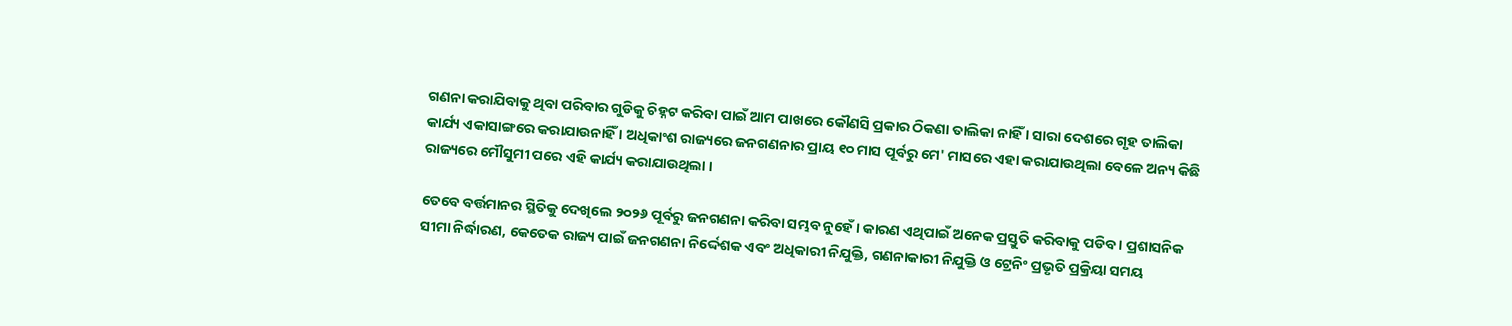ଗଣନା କରାଯିବାକୁ ଥିବା ପରିବାର ଗୁଡିକୁ ଚିହ୍ନଟ କରିବା ପାଇଁ ଆମ ପାଖରେ କୌଣସି ପ୍ରକାର ଠିକଣା ତାଲିକା ନାହିଁ । ସାରା ଦେଶରେ ଗୃହ ତାଲିକା କାର୍ଯ୍ୟ ଏକାସାଙ୍ଗରେ କରାଯାଉନାହିଁ । ଅଧିକାଂଶ ରାଜ୍ୟରେ ଜନଗଣନାର ପ୍ରାୟ ୧୦ ମାସ ପୂର୍ବରୁ ମେ' ମାସରେ ଏହା କରାଯାଉଥିଲା ବେଳେ ଅନ୍ୟ କିଛି ରାଜ୍ୟରେ ମୌସୁମୀ ପରେ ଏହି କାର୍ଯ୍ୟ କରାଯାଉଥିଲା ।

ତେବେ ବର୍ତ୍ତମାନର ସ୍ଥିତିକୁ ଦେଖିଲେ ୨୦୨୬ ପୂର୍ବରୁ ଜନଗଣନା କରିବା ସମ୍ଭବ ନୁହେଁ । କାରଣ ଏଥିପାଇଁ ଅନେକ ପ୍ରସ୍ତୁତି କରିବାକୁ ପଡିବ । ପ୍ରଶାସନିକ ସୀମା ନିର୍ଦ୍ଧାରଣ, କେତେକ ରାଜ୍ୟ ପାଇଁ ଜନଗଣନା ନିର୍ଦ୍ଦେଶକ ଏବଂ ଅଧିକାରୀ ନିଯୁକ୍ତି, ଗଣନାକାରୀ ନିଯୁକ୍ତି ଓ ଟ୍ରେନିଂ ପ୍ରଭୃତି ପ୍ରକ୍ରିୟା ସମୟ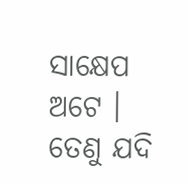ସାକ୍ଷେପ ଅଟେ । ତେଣୁ ଯଦି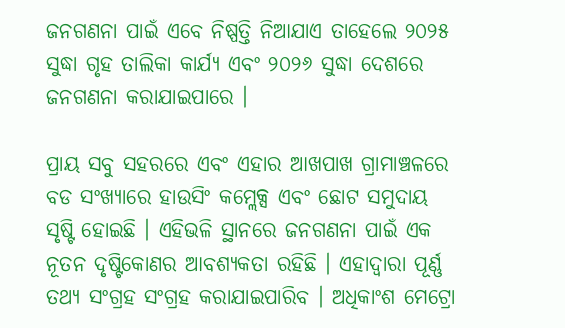ଜନଗଣନା ପାଇଁ ଏବେ ନିଷ୍ପତ୍ତି ନିଆଯାଏ ତାହେଲେ ୨୦୨୫ ସୁଦ୍ଧା ଗୃହ ତାଲିକା କାର୍ଯ୍ୟ ଏବଂ ୨୦୨୬ ସୁଦ୍ଧା ଦେଶରେ ଜନଗଣନା କରାଯାଇପାରେ ।

ପ୍ରାୟ ସବୁ ସହରରେ ଏବଂ ଏହାର ଆଖପାଖ ଗ୍ରାମାଞ୍ଚଳରେ ବଡ ସଂଖ୍ୟାରେ ହାଉସିଂ କମ୍ଲେକ୍ସ ଏବଂ ଛୋଟ ସମୁଦାୟ ସୃଷ୍ଟି ହୋଇଛି । ଏହିଭଳି ସ୍ଥାନରେ ଜନଗଣନା ପାଇଁ ଏକ ନୂତନ ଦୃଷ୍ଟିକୋଣର ଆବଶ୍ୟକତା ରହିଛି । ଏହାଦ୍ବାରା ପୂର୍ଣ୍ଣ ତଥ୍ୟ ସଂଗ୍ରହ ସଂଗ୍ରହ କରାଯାଇପାରିବ । ଅଧିକାଂଶ ମେଟ୍ରୋ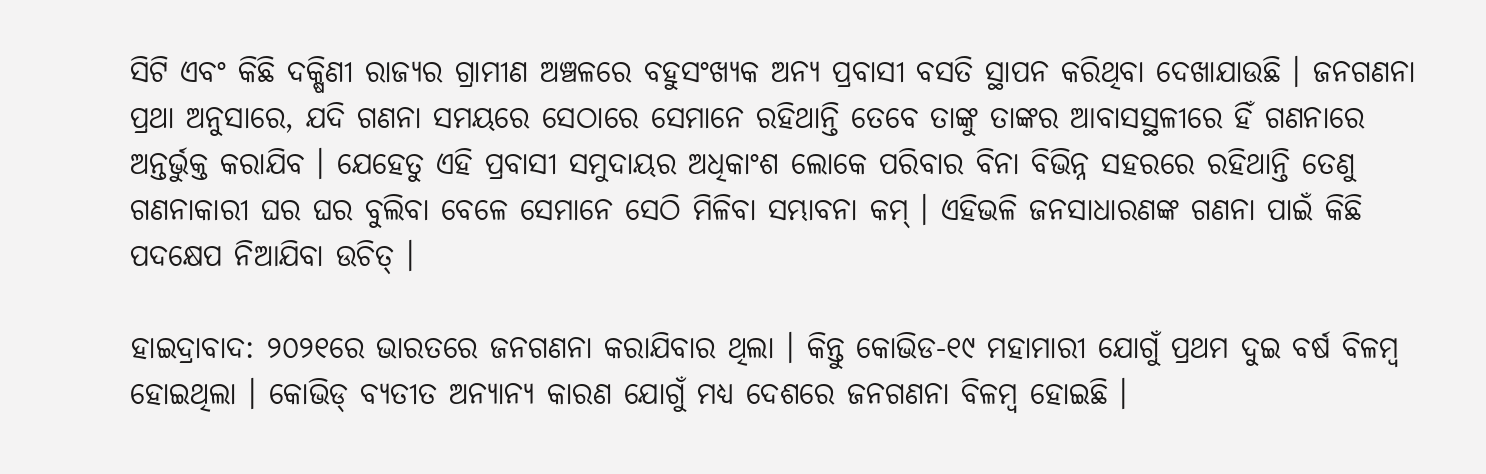ସିଟି ଏବଂ କିଛି ଦକ୍ଷିଣୀ ରାଜ୍ୟର ଗ୍ରାମୀଣ ଅଞ୍ଚଳରେ ବହୁସଂଖ୍ୟକ ଅନ୍ୟ ପ୍ରବାସୀ ବସତି ସ୍ଥାପନ କରିଥିବା ଦେଖାଯାଉଛି । ଜନଗଣନା ପ୍ରଥା ଅନୁସାରେ, ଯଦି ଗଣନା ସମୟରେ ସେଠାରେ ସେମାନେ ରହିଥାନ୍ତି ତେବେ ତାଙ୍କୁ ତାଙ୍କର ଆବାସସ୍ଥଳୀରେ ହିଁ ଗଣନାରେ ଅନ୍ତର୍ଭୁକ୍ତ କରାଯିବ । ଯେହେତୁ ଏହି ପ୍ରବାସୀ ସମୁଦାୟର ଅଧିକାଂଶ ଲୋକେ ପରିବାର ବିନା ବିଭିନ୍ନ ସହରରେ ରହିଥାନ୍ତି ତେଣୁ ଗଣନାକାରୀ ଘର ଘର ବୁଲିବା ବେଳେ ସେମାନେ ସେଠି ମିଳିବା ସମ୍ଭାବନା କମ୍ । ଏହିଭଳି ଜନସାଧାରଣଙ୍କ ଗଣନା ପାଇଁ କିଛି ପଦକ୍ଷେପ ନିଆଯିବା ଉଚିତ୍ ।

ହାଇଦ୍ରାବାଦ: ୨୦୨୧ରେ ଭାରତରେ ଜନଗଣନା କରାଯିବାର ଥିଲା । କିନ୍ତୁ କୋଭିଡ-୧୯ ମହାମାରୀ ଯୋଗୁଁ ପ୍ରଥମ ଦୁଇ ବର୍ଷ ବିଳମ୍ବ ହୋଇଥିଲା । କୋଭିଡ୍ ବ୍ୟତୀତ ଅନ୍ୟାନ୍ୟ କାରଣ ଯୋଗୁଁ ମଧ୍ୟ ଦେଶରେ ଜନଗଣନା ବିଳମ୍ବ ହୋଇଛି ।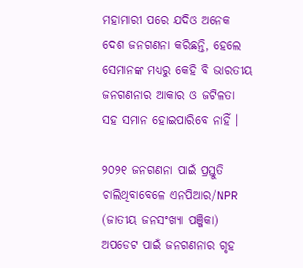ମହାମାରୀ ପରେ ଯଦିଓ ଅନେକ ଦେଶ ଜନଗଣନା କରିଛନ୍ତି, ହେଲେ ସେମାନଙ୍କ ମଧ୍ୟରୁ କେହି ବି ଭାରତୀୟ ଜନଗଣନାର ଆକାର ଓ ଜଟିଳତା ସହ ସମାନ ହୋଇପାରିବେ ନାହିଁ ।

୨୦୨୧ ଜନଗଣନା ପାଇଁ ପ୍ରସ୍ତୁତି ଚାଲିଥିବାବେଳେ ଏନପିଆର/NPR (ଜାତୀୟ ଜନସଂଖ୍ୟା ପଞ୍ଜିକା) ଅପଡେଟ ପାଇଁ ଜନଗଣନାର ଗୃହ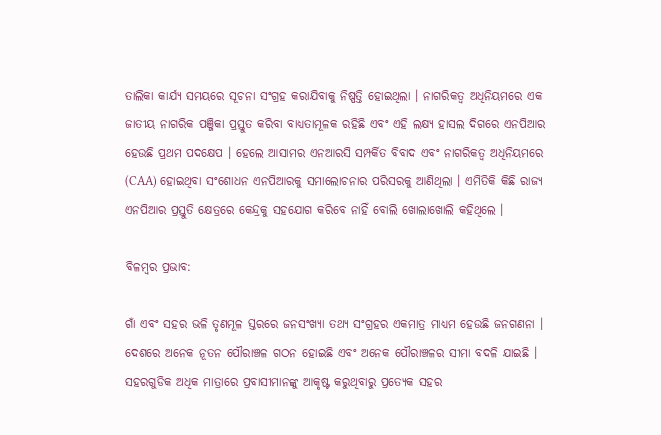ତାଲିକା କାର୍ଯ୍ୟ ସମୟରେ ସୂଚନା ସଂଗ୍ରହ କରାଯିବାକୁ ନିଷ୍ପତ୍ତି ହୋଇଥିଲା । ନାଗରିକତ୍ବ ଅଧିନିୟମରେ ଏକ ଜାତୀୟ ନାଗରିକ ପଞ୍ଜିକା ପ୍ରସ୍ତୁତ କରିବା ବାଧ୍ୟତାମୂଳକ ରହିଛି ଏବଂ ଏହି ଲକ୍ଷ୍ୟ ହାସଲ ଦିଗରେ ଏନପିଆର ହେଉଛି ପ୍ରଥମ ପଦକ୍ଷେପ । ହେଲେ ଆସାମର ଏନଆରସି ସମ୍ପର୍କିତ ବିବାଦ ଏବଂ ନାଗରିକତ୍ବ ଅଧିନିୟମରେ (CAA) ହୋଇଥିବା ସଂଶୋଧନ ଏନପିଆରକୁ ସମାଲୋଚନାର ପରିସରକୁ ଆଣିଥିଲା । ଏମିତିକି କିଛି ରାଜ୍ୟ ଏନପିଆର ପ୍ରସ୍ତୁତି କ୍ଷେତ୍ରରେ କେନ୍ଦ୍ରକୁ ସହଯୋଗ କରିବେ ନାହିଁ ବୋଲି ଖୋଲାଖୋଲି କହିଥିଲେ ।

ବିଳମ୍ବର ପ୍ରଭାବ:

ଗାଁ ଏବଂ ସହର ଭଳି ତୃଣମୂଳ ସ୍ତରରେ ଜନସଂଖ୍ୟା ତଥ୍ୟ ସଂଗ୍ରହର ଏକମାତ୍ର ମାଧ୍ୟମ ହେଉଛି ଜନଗଣନା । ଦେଶରେ ଅନେକ ନୂତନ ପୌରାଞ୍ଚଳ ଗଠନ ହୋଇଛି ଏବଂ ଅନେକ ପୌରାଞ୍ଚଳର ସୀମା ବଦଳି ଯାଇଛି । ସହରଗୁଡିକ ଅଧିକ ମାତ୍ରାରେ ପ୍ରବାସୀମାନଙ୍କୁ ଆକୃଷ୍ଟ କରୁଥିବାରୁ ପ୍ରତ୍ୟେକ ସହର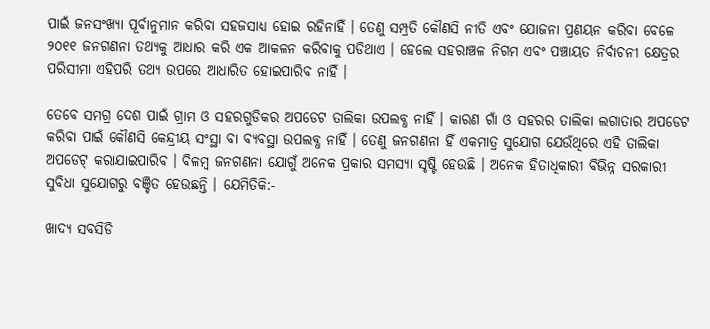ପାଇଁ ଜନସଂଖ୍ୟା ପୂର୍ବାନୁମାନ କରିବା ସହଜସାଧ୍ୟ ହୋଇ ରହିନାହିଁ । ତେଣୁ ସମ୍ପ୍ରତି କୌଣସି ନୀତି ଏବଂ ଯୋଜନା ପ୍ରଣୟନ କରିବା ବେଳେ ୨୦୧୧ ଜନଗଣନା ତଥ୍ୟକୁ ଆଧାର କରି ଏକ ଆକଳନ କରିବାକୁ ପଡିଥାଏ । ହେଲେ ସହରାଞ୍ଚଳ ନିଗମ ଏବଂ ପଞ୍ଚାୟତ ନିର୍ବାଚନୀ କ୍ଷେତ୍ରର ପରିସୀମା ଏହିପରି ତଥ୍ୟ ଉପରେ ଆଧାରିତ ହୋଇପାରିବ ନାହିଁ ।

ତେବେ ସମଗ୍ର ଦେଶ ପାଇଁ ଗ୍ରାମ ଓ ସହରଗୁଡିକର ଅପଡେଟ ତାଲିକା ଉପଲବ୍ଧ ନାହିଁ । କାରଣ ଗାଁ ଓ ସହରର ତାଲିକା ଲଗାତାର ଅପଡେଟ କରିବା ପାଇଁ କୌଣସି କେନ୍ଦ୍ରୀୟ ସଂସ୍ଥା ବା ବ୍ୟବସ୍ଥା ଉପଲବ୍ଧ ନାହିଁ । ତେଣୁ ଜନଗଣନା ହିଁ ଏକମାତ୍ର ସୁଯୋଗ ଯେଉଁଥିରେ ଏହି ତାଲିକା ଅପଡେଟ୍ କରାଯାଇପାରିବ । ବିଳମ୍ବ ଜନଗଣନା ଯୋଗୁଁ ଅନେକ ପ୍ରକାର ସମସ୍ୟା ସୃଷ୍ଟି ହେଉଛି । ଅନେକ ହିତାଧିକାରୀ ବିଭିନ୍ନ ସରକାରୀ ସୁବିଧା ସୁଯୋଗରୁ ବଞ୍ଚିତ ହେଉଛନ୍ତି । ଯେମିତିକି:-

ଖାଦ୍ୟ ସବସିଡି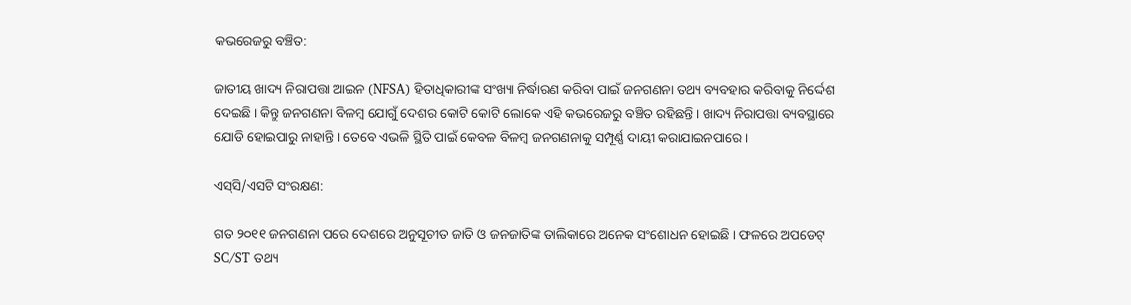କଭରେଜରୁ ବଞ୍ଚିତ:

ଜାତୀୟ ଖାଦ୍ୟ ନିରାପତ୍ତା ଆଇନ (NFSA) ହିତାଧିକାରୀଙ୍କ ସଂଖ୍ୟା ନିର୍ଦ୍ଧାରଣ କରିବା ପାଇଁ ଜନଗଣନା ତଥ୍ୟ ବ୍ୟବହାର କରିବାକୁ ନିର୍ଦ୍ଦେଶ ଦେଇଛି । କିନ୍ତୁ ଜନଗଣନା ବିଳମ୍ବ ଯୋଗୁଁ ଦେଶର କୋଟି କୋଟି ଲୋକେ ଏହି କଭରେଜରୁ ବଞ୍ଚିତ ରହିଛନ୍ତି । ଖାଦ୍ୟ ନିରାପତ୍ତା ବ୍ୟବସ୍ଥାରେ ଯୋଡି ହୋଇପାରୁ ନାହାନ୍ତି । ତେବେ ଏଭଳି ସ୍ଥିତି ପାଇଁ କେବଳ ବିଳମ୍ବ ଜନଗଣନାକୁ ସମ୍ପୂର୍ଣ୍ଣ ଦାୟୀ କରାଯାଇନପାରେ ।

ଏସ୍‌ସି/ଏସଟି ସଂରକ୍ଷଣ:

ଗତ ୨୦୧୧ ଜନଗଣନା ପରେ ଦେଶରେ ଅନୁସୂଚୀତ ଜାତି ଓ ଜନଜାତିଙ୍କ ତାଲିକାରେ ଅନେକ ସଂଶୋଧନ ହୋଇଛି । ଫଳରେ ଅପଡେଟ୍ SC/ST ତଥ୍ୟ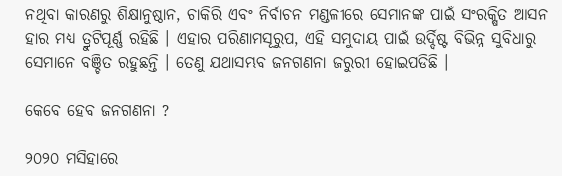ନଥିବା କାରଣରୁ ଶିକ୍ଷାନୁଷ୍ଠାନ, ଚାକିରି ଏବଂ ନିର୍ବାଚନ ମଣ୍ଡଳୀରେ ସେମାନଙ୍କ ପାଇଁ ସଂରକ୍ଷିତ ଆସନ ହାର ମଧ୍ୟ ତ୍ରୁଟିପୂର୍ଣ୍ଣ ରହିଛି । ଏହାର ପରିଣାମସୂରୁପ, ଏହି ସମୁଦାୟ ପାଇଁ ଉର୍ଦ୍ଦିଷ୍ଟ ବିଭିନ୍ନ ସୁବିଧାରୁ ସେମାନେ ବଞ୍ଚିତ ରହୁଛନ୍ତି । ତେଣୁ ଯଥାସମ୍ଭବ ଜନଗଣନା ଜରୁରୀ ହୋଇପଡିଛି ।

କେବେ ହେବ ଜନଗଣନା ?

୨୦୨୦ ମସିହାରେ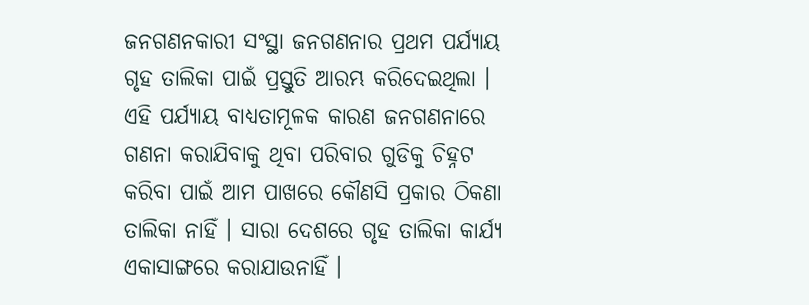ଜନଗଣନକାରୀ ସଂସ୍ଥା ଜନଗଣନାର ପ୍ରଥମ ପର୍ଯ୍ୟାୟ ଗୃହ ତାଲିକା ପାଇଁ ପ୍ରସ୍ତୁତି ଆରମ୍ଭ କରିଦେଇଥିଲା । ଏହି ପର୍ଯ୍ୟାୟ ବାଧ୍ୟତାମୂଳକ କାରଣ ଜନଗଣନାରେ ଗଣନା କରାଯିବାକୁ ଥିବା ପରିବାର ଗୁଡିକୁ ଚିହ୍ନଟ କରିବା ପାଇଁ ଆମ ପାଖରେ କୌଣସି ପ୍ରକାର ଠିକଣା ତାଲିକା ନାହିଁ । ସାରା ଦେଶରେ ଗୃହ ତାଲିକା କାର୍ଯ୍ୟ ଏକାସାଙ୍ଗରେ କରାଯାଉନାହିଁ ।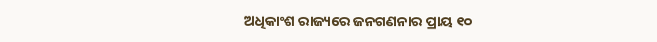ଅଧିକାଂଶ ରାଜ୍ୟରେ ଜନଗଣନାର ପ୍ରାୟ ୧୦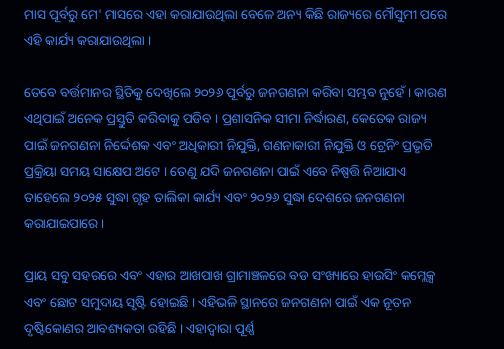ମାସ ପୂର୍ବରୁ ମେ' ମାସରେ ଏହା କରାଯାଉଥିଲା ବେଳେ ଅନ୍ୟ କିଛି ରାଜ୍ୟରେ ମୌସୁମୀ ପରେ ଏହି କାର୍ଯ୍ୟ କରାଯାଉଥିଲା ।

ତେବେ ବର୍ତ୍ତମାନର ସ୍ଥିତିକୁ ଦେଖିଲେ ୨୦୨୬ ପୂର୍ବରୁ ଜନଗଣନା କରିବା ସମ୍ଭବ ନୁହେଁ । କାରଣ ଏଥିପାଇଁ ଅନେକ ପ୍ରସ୍ତୁତି କରିବାକୁ ପଡିବ । ପ୍ରଶାସନିକ ସୀମା ନିର୍ଦ୍ଧାରଣ, କେତେକ ରାଜ୍ୟ ପାଇଁ ଜନଗଣନା ନିର୍ଦ୍ଦେଶକ ଏବଂ ଅଧିକାରୀ ନିଯୁକ୍ତି, ଗଣନାକାରୀ ନିଯୁକ୍ତି ଓ ଟ୍ରେନିଂ ପ୍ରଭୃତି ପ୍ରକ୍ରିୟା ସମୟ ସାକ୍ଷେପ ଅଟେ । ତେଣୁ ଯଦି ଜନଗଣନା ପାଇଁ ଏବେ ନିଷ୍ପତ୍ତି ନିଆଯାଏ ତାହେଲେ ୨୦୨୫ ସୁଦ୍ଧା ଗୃହ ତାଲିକା କାର୍ଯ୍ୟ ଏବଂ ୨୦୨୬ ସୁଦ୍ଧା ଦେଶରେ ଜନଗଣନା କରାଯାଇପାରେ ।

ପ୍ରାୟ ସବୁ ସହରରେ ଏବଂ ଏହାର ଆଖପାଖ ଗ୍ରାମାଞ୍ଚଳରେ ବଡ ସଂଖ୍ୟାରେ ହାଉସିଂ କମ୍ଲେକ୍ସ ଏବଂ ଛୋଟ ସମୁଦାୟ ସୃଷ୍ଟି ହୋଇଛି । ଏହିଭଳି ସ୍ଥାନରେ ଜନଗଣନା ପାଇଁ ଏକ ନୂତନ ଦୃଷ୍ଟିକୋଣର ଆବଶ୍ୟକତା ରହିଛି । ଏହାଦ୍ବାରା ପୂର୍ଣ୍ଣ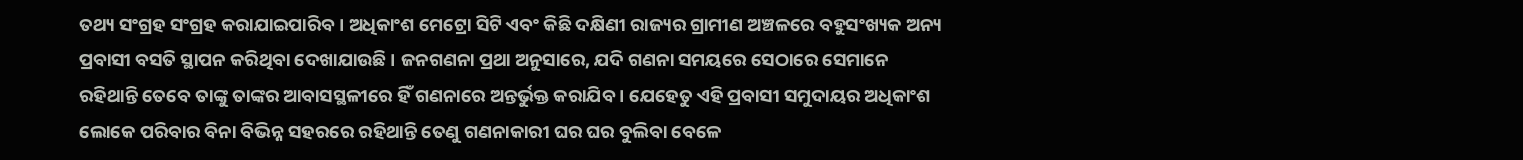ତଥ୍ୟ ସଂଗ୍ରହ ସଂଗ୍ରହ କରାଯାଇପାରିବ । ଅଧିକାଂଶ ମେଟ୍ରୋ ସିଟି ଏବଂ କିଛି ଦକ୍ଷିଣୀ ରାଜ୍ୟର ଗ୍ରାମୀଣ ଅଞ୍ଚଳରେ ବହୁସଂଖ୍ୟକ ଅନ୍ୟ ପ୍ରବାସୀ ବସତି ସ୍ଥାପନ କରିଥିବା ଦେଖାଯାଉଛି । ଜନଗଣନା ପ୍ରଥା ଅନୁସାରେ, ଯଦି ଗଣନା ସମୟରେ ସେଠାରେ ସେମାନେ ରହିଥାନ୍ତି ତେବେ ତାଙ୍କୁ ତାଙ୍କର ଆବାସସ୍ଥଳୀରେ ହିଁ ଗଣନାରେ ଅନ୍ତର୍ଭୁକ୍ତ କରାଯିବ । ଯେହେତୁ ଏହି ପ୍ରବାସୀ ସମୁଦାୟର ଅଧିକାଂଶ ଲୋକେ ପରିବାର ବିନା ବିଭିନ୍ନ ସହରରେ ରହିଥାନ୍ତି ତେଣୁ ଗଣନାକାରୀ ଘର ଘର ବୁଲିବା ବେଳେ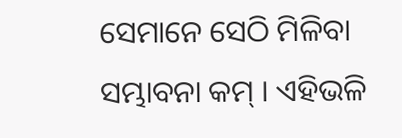ସେମାନେ ସେଠି ମିଳିବା ସମ୍ଭାବନା କମ୍ । ଏହିଭଳି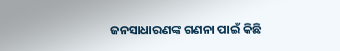ଜନସାଧାରଣଙ୍କ ଗଣନା ପାଇଁ କିଛି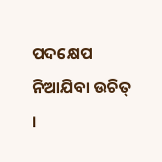ପଦକ୍ଷେପ ନିଆଯିବା ଉଚିତ୍ ।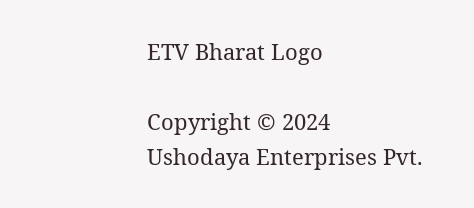ETV Bharat Logo

Copyright © 2024 Ushodaya Enterprises Pvt.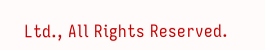Ltd., All Rights Reserved.